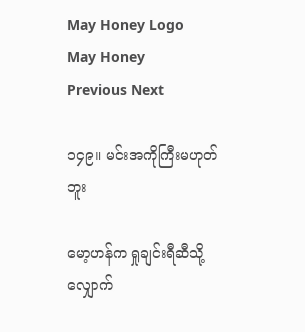May Honey Logo May Honey
Previous Next

၁၄၉။ မင်းအကိုကြီးမဟုတ်ဘူး

မော့ဟန်က ရှုချင်းရီဆီသို့ လျှောက်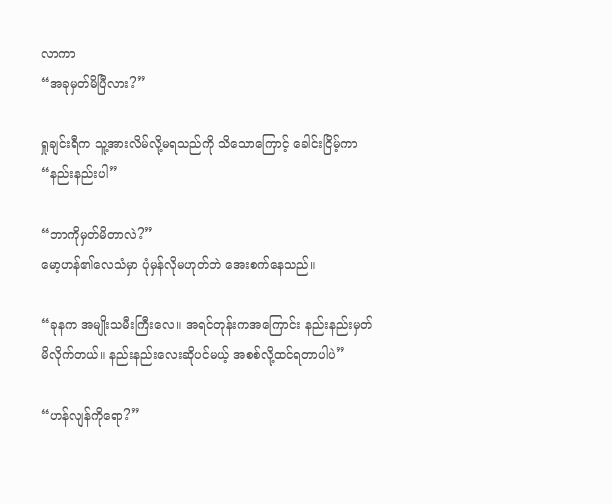လာကာ
“အခုမှတ်မိပြီလား?”

ရှုချင်းရီက သူ့အားလိမ်လို့မရသည်ကို သိသောကြောင့် ခေါင်းငြိမ့်ကာ
“နည်းနည်းပါ”

“ဘာကိုမှတ်မိတာလဲ?”
မော့ဟန်၏လေသံမှာ ပုံမှန်လိုမဟုတ်ဘဲ အေးစက်နေသည်။

“ခုနက အမျိုးသမီးကြီးလေ။ အရင်တုန်းကအကြောင်း နည်းနည်းမှတ်မိလိုက်တယ်။ နည်းနည်းလေးဆိုပင်မယ့် အစစ်လို့ထင်ရတာပါပဲ”

“ဟန်လျန်ကိုရော?”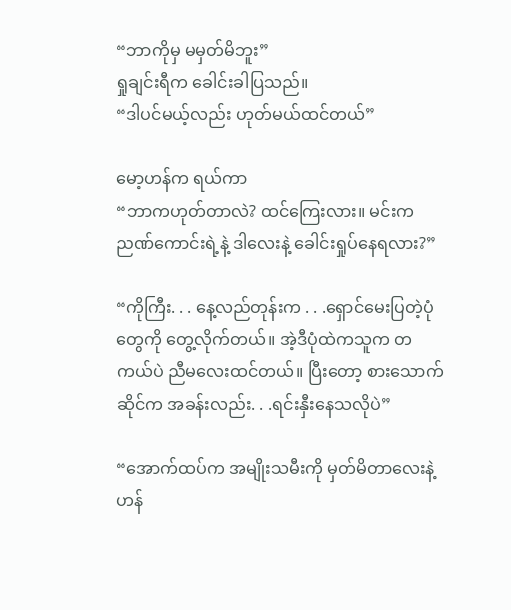“ဘာကိုမှ မမှတ်မိဘူး”
ရှုချင်းရီက ခေါင်းခါပြသည်။
“ဒါပင်မယ့်လည်း ဟုတ်မယ်ထင်တယ်”

မော့ဟန်က ရယ်ကာ
“ဘာကဟုတ်တာလဲ? ထင်ကြေးလား။ မင်းက ညဏ်ကောင်းရဲ့နဲ့ ဒါလေးနဲ့ ခေါင်းရှုပ်နေရလား?”

“ကိုကြီး. . . နေ့လည်တုန်းက . . .ရှောင်မေးပြတဲ့ပုံတွေကို တွေ့လိုက်တယ်။ အဲ့ဒီပုံထဲကသူက တကယ်ပဲ ညီမလေးထင်တယ်။ ပြီးတော့ စားသောက်ဆိုင်က အခန်းလည်း. . .ရင်းနှီးနေသလိုပဲ”

“အောက်ထပ်က အမျိုးသမီးကို မှတ်မိတာလေးနဲ့ ဟန်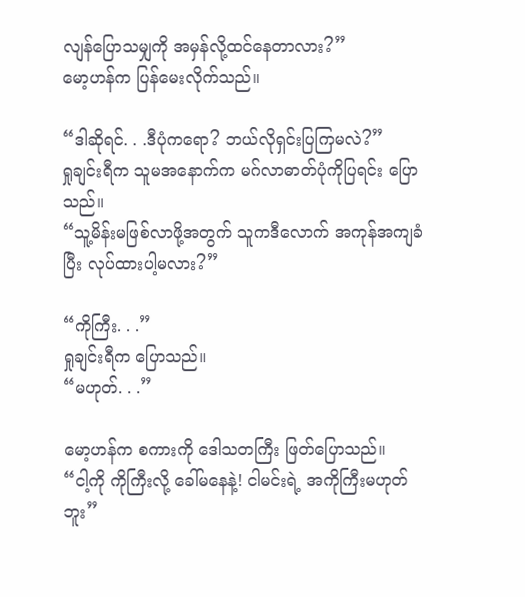လျန်ပြောသမျှကို အမှန်လို့ထင်နေတာလား?”
မော့ဟန်က ပြန်မေးလိုက်သည်။

“ဒါဆိုရင်. . .ဒီပုံကရော? ဘယ်လိုရှင်းပြကြမလဲ?”
ရှုချင်းရီက သူမအနောက်က မဂ်လာဓာတ်ပုံကိုပြရင်း ပြောသည်။
“သူ့မိန်းမဖြစ်လာဖို့အတွက် သူကဒီလောက် အကုန်အကျခံပြီး လုပ်ထားပါ့မလား?”

“ကိုကြီး. . .”
ရှုချင်းရီက ပြောသည်။
“မဟုတ်. . .”

မော့ဟန်က စကားကို ဒေါသတကြီး ဖြတ်ပြောသည်။
“ငါ့ကို ကိုကြီးလို့ ခေါ်မနေနဲ့! ငါမင်းရဲ့ အကိုကြီးမဟုတ်ဘူး”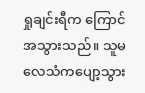ရှုချင်းရီက ကြောင်အသွားသည်။ သူမလေသံကပျော့သွား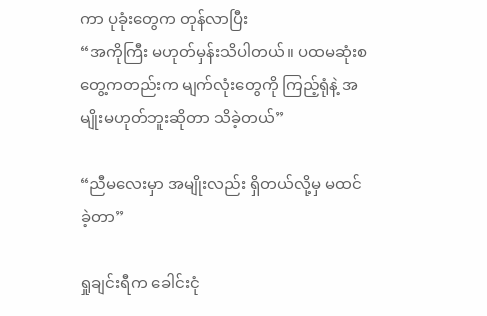ကာ ပုခုံးတွေက တုန်လာပြီး
“အကိုကြီး မဟုတ်မှန်းသိပါတယ်။ ပထမဆုံးစတွေ့ကတည်းက မျက်လုံးတွေကို ကြည့်ရုံနဲ့ အမျိုးမဟုတ်ဘူးဆိုတာ သိခဲ့တယ်”

“ညီမလေးမှာ အမျိုးလည်း ရှိတယ်လို့မှ မထင်ခဲ့တာ”

ရှုချင်းရီက ခေါင်းငုံ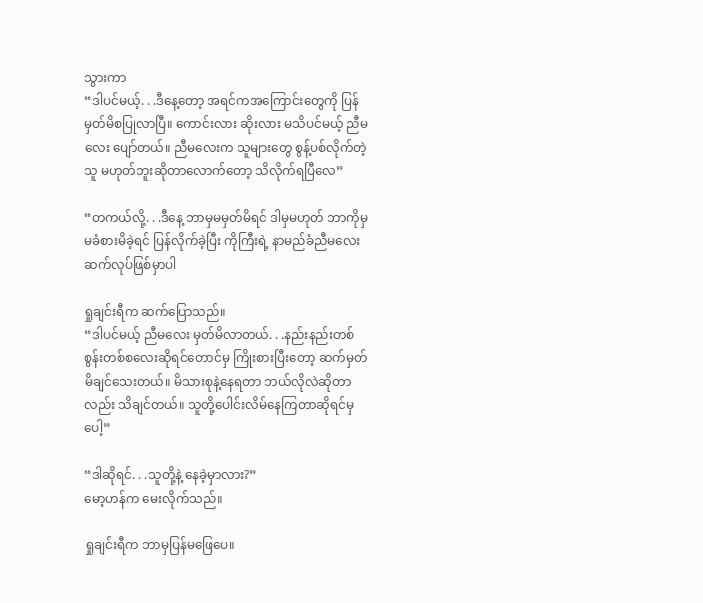သွားကာ
“ဒါပင်မယ့်. . .ဒီနေ့တော့ အရင်ကအကြောင်းတွေကို ပြန်မှတ်မိစပြုလာပြီ။ ကောင်းလား ဆိုးလား မသိပင်မယ့် ညီမလေး ပျော်တယ်။ ညီမလေးက သူများတွေ စွန့်ပစ်လိုက်တဲ့သူ မဟုတ်ဘူးဆိုတာလောက်တော့ သိလိုက်ရပြီလေ”

“တကယ်လို့. . .ဒီနေ့ ဘာမှမမှတ်မိရင် ဒါမှမဟုတ် ဘာကိုမှ မခံစားမိခဲ့ရင် ပြန်လိုက်ခဲ့ပြီး ကိုကြီးရဲ့ နာမည်ခံညီမလေး ဆက်လုပ်ဖြစ်မှာပါ

ရှုချင်းရီက ဆက်ပြောသည်။
“ဒါပင်မယ့် ညီမလေး မှတ်မိလာတယ်. . .နည်းနည်းတစ်စွန်းတစ်စလေးဆိုရင်တောင်မှ ကြိုးစားပြီးတော့ ဆက်မှတ်မိချင်သေးတယ်။ မိသားစုနဲ့နေရတာ ဘယ်လိုလဲဆိုတာလည်း သိချင်တယ်။ သူတို့ပေါင်းလိမ်နေကြတာဆိုရင်မှပေါ့”

“ဒါဆိုရင်. . .သူတို့နဲ့ နေခဲ့မှာလား?”
မော့ဟန်က မေးလိုက်သည်။

ရှုချင်းရီက ဘာမှပြန်မဖြေပေ။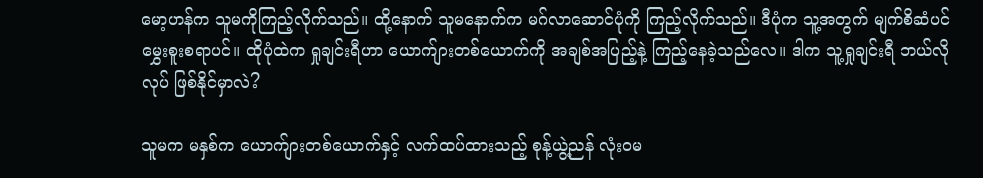မော့ဟန်က သူမကိုကြည့်လိုက်သည်။ ထို့နောက် သူမနောက်က မဂ်လာဆောင်ပုံကို ကြည့်လိုက်သည်။ ဒီပုံက သူ့အတွက် မျက်စိဆံပင်မွှေးစူးစရာပင်။ ထိုပုံထဲက ရှုချင်းရီဟာ ယောက်ျားတစ်ယောက်ကို အချစ်အပြည့်နဲ့ ကြည့်နေခဲ့သည်လေ။ ဒါက သူ့ရှုချင်းရီ ဘယ်လိုလုပ် ဖြစ်နိုင်မှာလဲ?

သူမက မနှစ်က ယောက်ျားတစ်ယောက်နှင့် လက်ထပ်ထားသည့် စုန့်ယွဲ့ညန် လုံးဝမ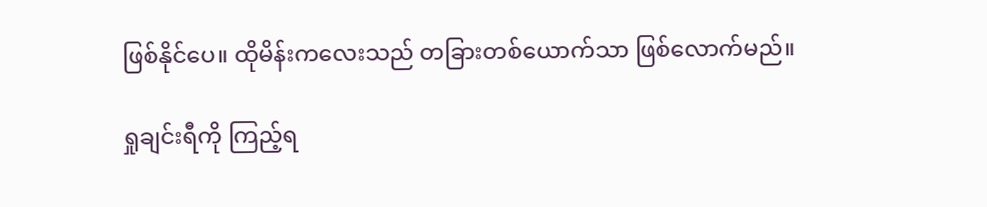ဖြစ်နိုင်ပေ။ ထိုမိန်းကလေးသည် တခြားတစ်ယောက်သာ ဖြစ်လောက်မည်။

ရှုချင်းရီကို ကြည့်ရ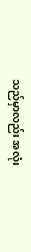သည်မှာလည်း အလုံး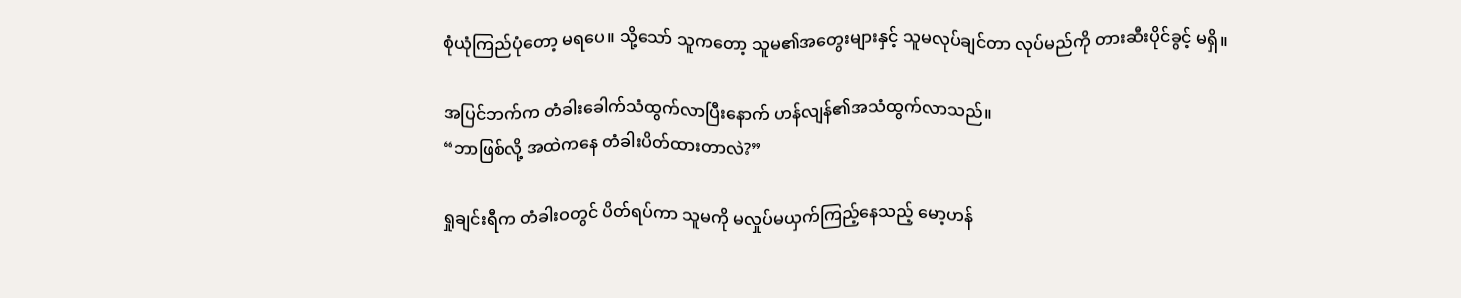စုံယုံကြည်ပုံတော့ မရပေ။ သို့သော် သူကတော့ သူမ၏အတွေးများနှင့် သူမလုပ်ချင်တာ လုပ်မည်ကို တားဆီးပိုင်ခွင့် မရှိ။

အပြင်ဘက်က တံခါးခေါက်သံထွက်လာပြီးနောက် ဟန်လျန်၏အသံထွက်လာသည်။
“ဘာဖြစ်လို့ အထဲကနေ တံခါးပိတ်ထားတာလဲ?”

ရှုချင်းရီက တံခါးဝတွင် ပိတ်ရပ်ကာ သူမကို မလှုပ်မယှက်ကြည့်နေသည့် မော့ဟန်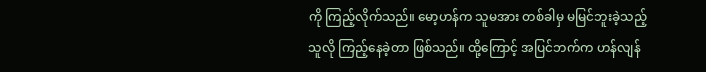ကို ကြည့်လိုက်သည်။ မော့ဟန်က သူမအား တစ်ခါမှ မမြင်ဘူးခဲ့သည့်သူလို ကြည့်နေခဲ့တာ ဖြစ်သည်။ ထို့ကြောင့် အပြင်ဘက်က ဟန်လျန်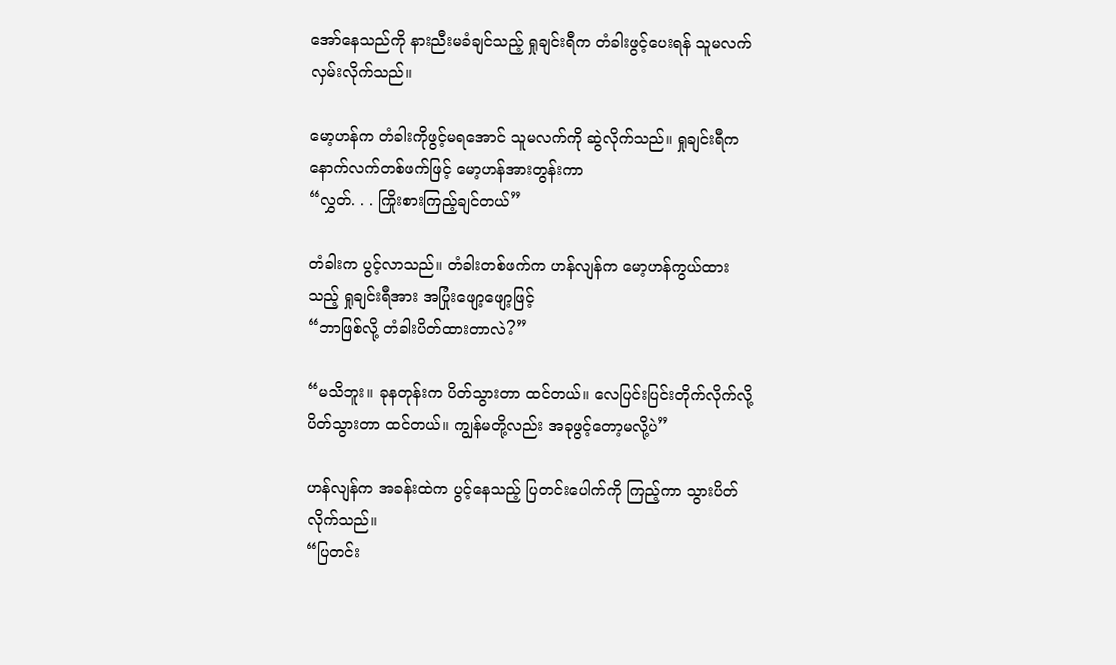အော်နေသည်ကို နားညီးမခံချင်သည့် ရှုချင်းရီက တံခါးဖွင့်ပေးရန် သူမလက်လှမ်းလိုက်သည်။

မော့ဟန်က တံခါးကိုဖွင့်မရအောင် သူမလက်ကို ဆွဲလိုက်သည်။ ရှုချင်းရီက နောက်လက်တစ်ဖက်ဖြင့် မော့ဟန်အားတွန်းကာ
“လွှတ်. . . ကြိုးစားကြည့်ချင်တယ်”

တံခါးက ပွင့်လာသည်။ တံခါးတစ်ဖက်က ဟန်လျန်က မော့ဟန်ကွယ်ထားသည့် ရှုချင်းရီအား အပြုံးဖျော့ဖျော့ဖြင့်
“ဘာဖြစ်လို့ တံခါးပိတ်ထားတာလဲ?”

“မသိဘူး။ ခုနတုန်းက ပိတ်သွားတာ ထင်တယ်။ လေပြင်းပြင်းတိုက်လိုက်လို့ ပိတ်သွားတာ ထင်တယ်။ ကျွန်မတို့လည်း အခုဖွင့်တော့မလို့ပဲ”

ဟန်လျန်က အခန်းထဲက ပွင့်နေသည့် ပြတင်းပေါက်ကို ကြည့်ကာ သွားပိတ်လိုက်သည်။
“ပြတင်း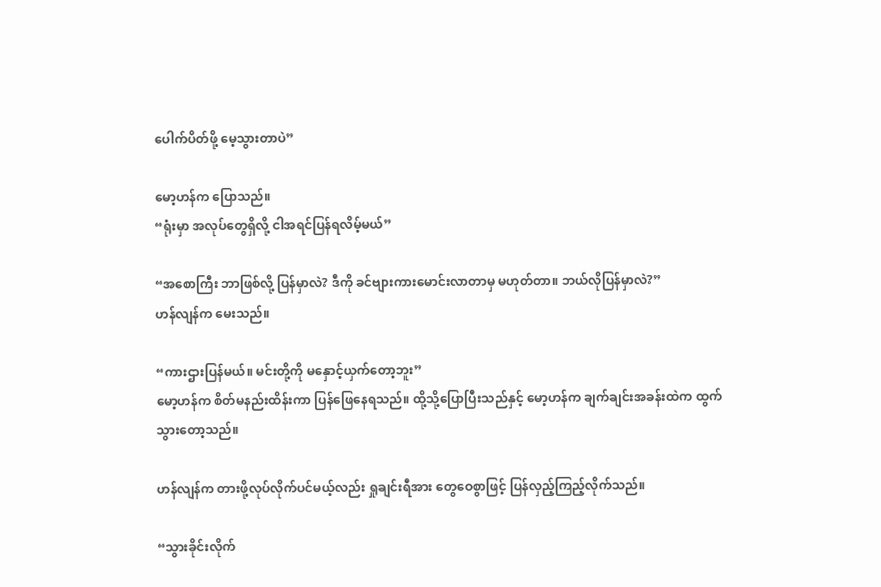ပေါက်ပိတ်ဖို့ မေ့သွားတာပဲ”

မော့ဟန်က ပြောသည်။
“ရုံးမှာ အလုပ်တွေရှိလို့ ငါအရင်ပြန်ရလိမ့်မယ်”

“အစောကြီး ဘာဖြစ်လို့ ပြန်မှာလဲ? ဒီကို ခင်ဗျားကားမောင်းလာတာမှ မဟုတ်တာ။ ဘယ်လိုပြန်မှာလဲ?”
ဟန်လျန်က မေးသည်။

“ကားဌားပြန်မယ်။ မင်းတို့ကို မနှောင့်ယှက်တော့ဘူး”
မော့ဟန်က စိတ်မနည်းထိန်းကာ ပြန်ဖြေနေရသည်။ ထို့သို့ပြောပြီးသည်နှင့် မော့ဟန်က ချက်ချင်းအခန်းထဲက ထွက်သွားတော့သည်။

ဟန်လျန်က တားဖို့လုပ်လိုက်ပင်မယ့်လည်း ရှုချင်းရီအား တွေဝေစွာဖြင့် ပြန်လှည့်ကြည့်လိုက်သည်။

“သွားခိုင်းလိုက်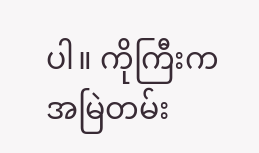ပါ။ ကိုကြီးက အမြဲတမ်း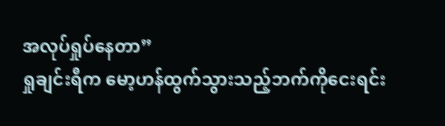အလုပ်ရှုပ်နေတာ”
ရှုချင်းရီက မော့ဟန်ထွက်သွားသည့်ဘက်ကိုငေးရင်း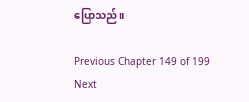ပြောသည်။

Previous Chapter 149 of 199 Next